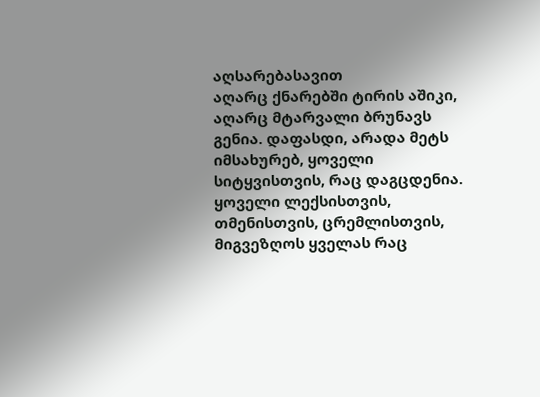აღსარებასავით
აღარც ქნარებში ტირის აშიკი, აღარც მტარვალი ბრუნავს გენია. დაფასდი, არადა მეტს იმსახურებ, ყოველი სიტყვისთვის, რაც დაგცდენია. ყოველი ლექსისთვის, თმენისთვის, ცრემლისთვის, მიგვეზღოს ყველას რაც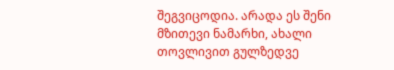შეგვიცოდია. არადა ეს შენი მზითევი ნამარხი, ახალი თოვლივით გულზედვე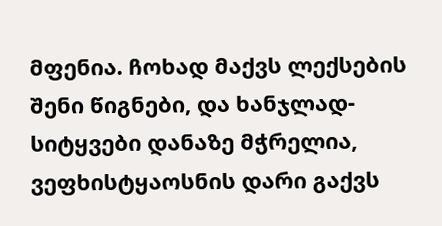მფენია. ჩოხად მაქვს ლექსების შენი წიგნები, და ხანჯლად-სიტყვები დანაზე მჭრელია, ვეფხისტყაოსნის დარი გაქვს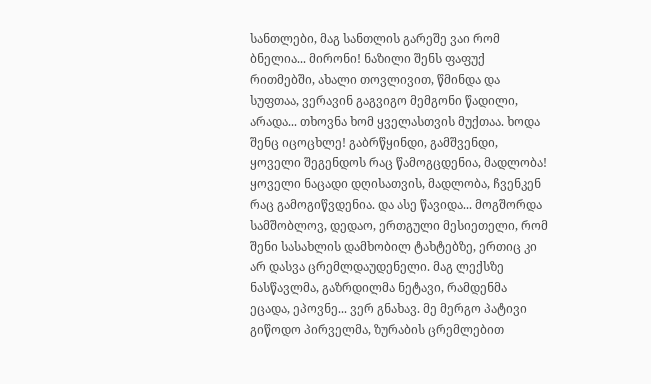სანთლები, მაგ სანთლის გარეშე ვაი რომ ბნელია... მირონი! ნაზილი შენს ფაფუქ რითმებში, ახალი თოვლივით, წმინდა და სუფთაა, ვერავინ გაგვიგო მემგონი წადილი, არადა... თხოვნა ხომ ყველასთვის მუქთაა. ხოდა შენც იცოცხლე! გაბრწყინდი, გამშვენდი, ყოველი შეგენდოს რაც წამოგცდენია, მადლობა! ყოველი ნაცადი დღისათვის, მადლობა, ჩვენკენ რაც გამოგიწვდენია. და ასე წავიდა... მოგშორდა სამშობლოვ, დედაო, ერთგული მესიეთელი, რომ შენი სასახლის დამხობილ ტახტებზე, ერთიც კი არ დასვა ცრემლდაუდენელი. მაგ ლექსზე ნასწავლმა, გაზრდილმა ნეტავი, რამდენმა ეცადა, ეპოვნე... ვერ გნახავ. მე მერგო პატივი გიწოდო პირველმა, ზურაბის ცრემლებით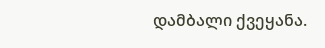დამბალი ქვეყანა.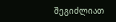შეგიძლიათ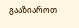გააზიაროთ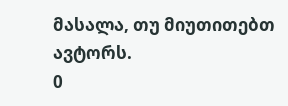მასალა, თუ მიუთითებთ ავტორს.
0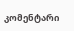კომენტარი